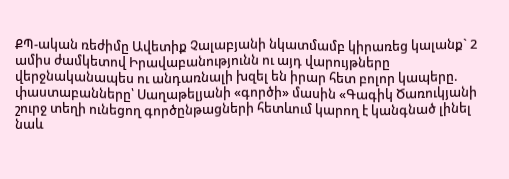ՔՊ-ական ռեժիմը Ավետիք Չալաբյանի նկատմամբ կիրառեց կալանք` 2 ամիս ժամկետով Իրավաբանությունն ու այդ վարույթները վերջնականապես ու անդառնալի խզել են իրար հետ բոլոր կապերը. փաստաբանները՝ Սաղաթելյանի «գործի» մասին «Գագիկ Ծառուկյանի շուրջ տեղի ունեցող գործընթացների հետևում կարող է կանգնած լինել նաև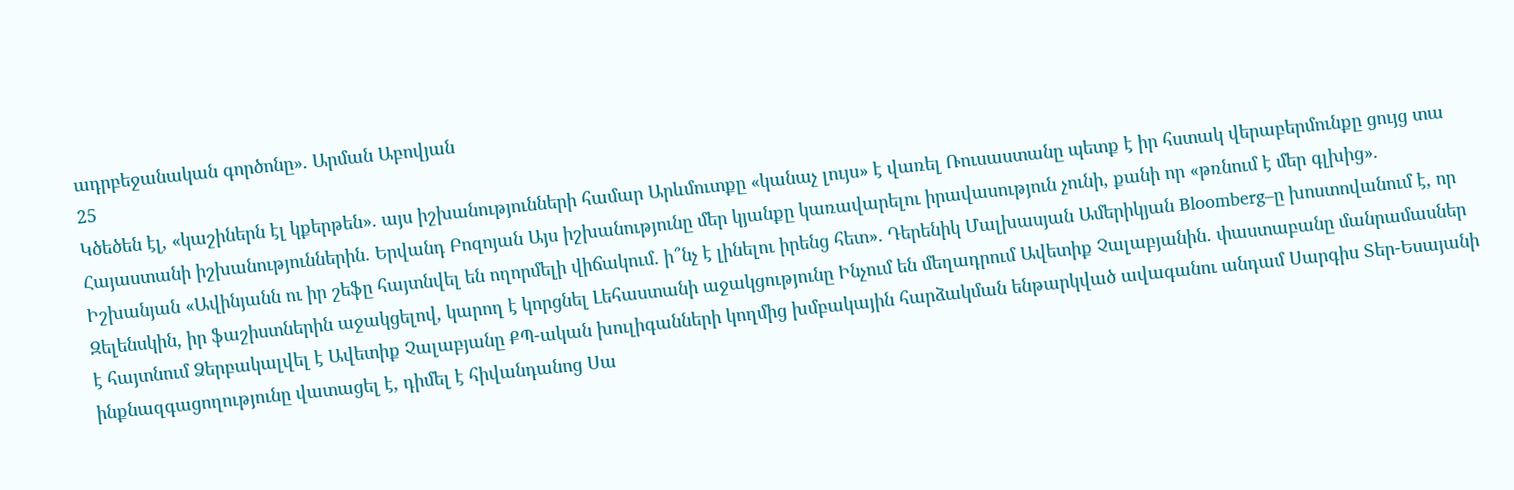ադրբեջանական գործոնը»․ Արման Աբովյան
25
Կծեծեն էլ, «կաշիներն էլ կքերթեն»․ այս իշխանությունների համար Արևմուտքը «կանաչ լույս» է վառել Ռուսաստանը պետք է իր հստակ վերաբերմունքը ցույց տա Հայաստանի իշխանություններին. Երվանդ Բոզոյան Այս իշխանությունը մեր կյանքը կառավարելու իրավասություն չունի, քանի որ «թռնում է մեր գլխից». Իշխանյան «Ավինյանն ու իր շեֆը հայտնվել են ողորմելի վիճակում․ ի՞նչ է լինելու իրենց հետ»․ Դերենիկ Մալխասյան Ամերիկյան Bloomberg–ը խոստովանում է, որ Զելենսկին, իր ֆաշիստներին աջակցելով, կարող է կորցնել Լեհաստանի աջակցությունը Ինչում են մեղադրում Ավետիք Չալաբյանին. փաստաբանը մանրամասներ է հայտնում Ձերբակալվել է Ավետիք Չալաբյանը ՔՊ-ական խուլիգանների կողմից խմբակային հարձակման ենթարկված ավագանու անդամ Սարգիս Տեր-Եսայանի ինքնազգացողությունը վատացել է, դիմել է հիվանդանոց Սա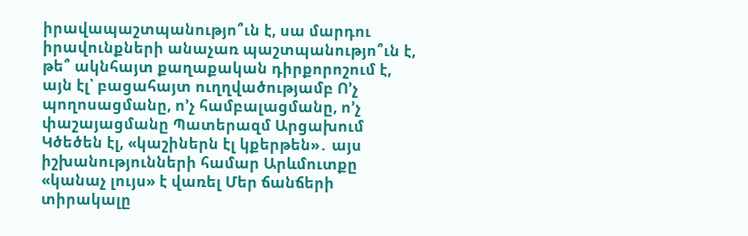իրավապաշտպանությո՞ւն է, սա մարդու իրավունքների անաչառ պաշտպանությո՞ւն է, թե՞ ակնհայտ քաղաքական դիրքորոշում է, այն էլ՝ բացահայտ ուղղվածությամբ Ո’չ պողոսացմանը, ո’չ համբալացմանը, ո’չ փաշայացմանը Պատերազմ Արցախում
Կծեծեն էլ, «կաշիներն էլ կքերթեն»․ այս իշխանությունների համար Արևմուտքը «կանաչ լույս» է վառել Մեր ճանճերի տիրակալը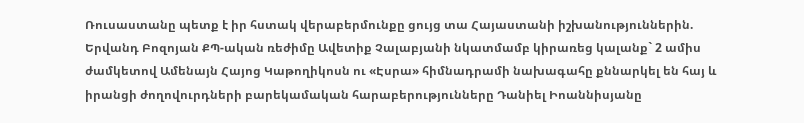Ռուսաստանը պետք է իր հստակ վերաբերմունքը ցույց տա Հայաստանի իշխանություններին. Երվանդ Բոզոյան ՔՊ-ական ռեժիմը Ավետիք Չալաբյանի նկատմամբ կիրառեց կալանք` 2 ամիս ժամկետով Ամենայն Հայոց Կաթողիկոսն ու «Էսրա» հիմնադրամի նախագահը քննարկել են հայ և իրանցի ժողովուրդների բարեկամական հարաբերությունները Դանիել Իոաննիսյանը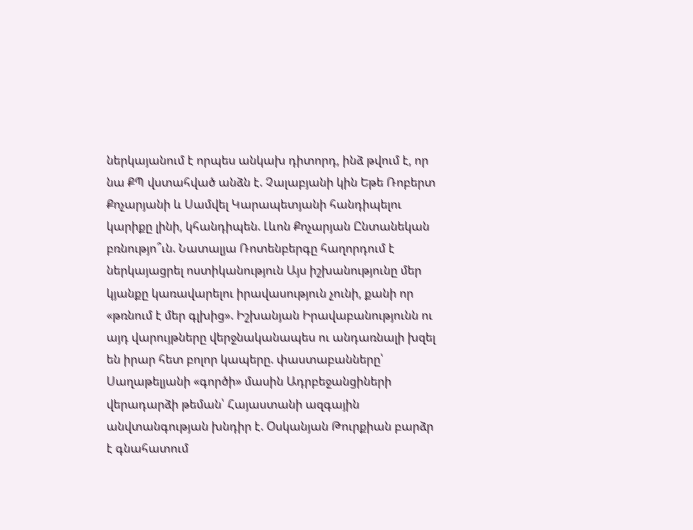ներկայանում է որպես անկախ դիտորդ, ինձ թվում է, որ նա ՔՊ վստահված անձն է. Չալաբյանի կին Եթե Ռոբերտ Քոչարյանի և Սամվել Կարապետյանի հանդիպելու կարիքը լինի, կհանդիպեն. Լևոն Քոչարյան Ընտանեկան բռնությո՞ւն. Նատալյա Ռոտենբերգը հաղորդում է ներկայացրել ոստիկանություն Այս իշխանությունը մեր կյանքը կառավարելու իրավասություն չունի, քանի որ «թռնում է մեր գլխից». Իշխանյան Իրավաբանությունն ու այդ վարույթները վերջնականապես ու անդառնալի խզել են իրար հետ բոլոր կապերը. փաստաբանները՝ Սաղաթելյանի «գործի» մասին Ադրբեջանցիների վերադարձի թեման՝ Հայաստանի ազգային անվտանգության խնդիր է. Օսկանյան Թուրքիան բարձր է գնահատում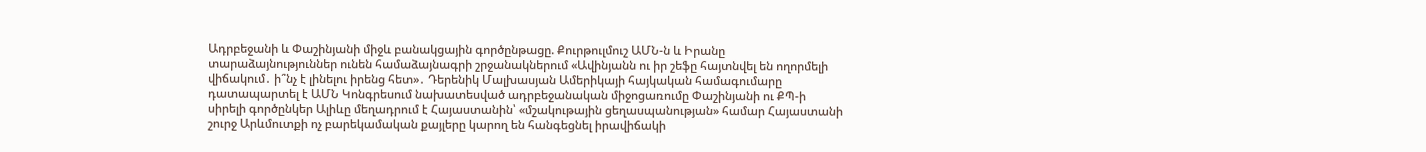Ադրբեջանի և Փաշինյանի միջև բանակցային գործընթացը. Քուրթուլմուշ ԱՄՆ-ն և Իրանը տարաձայնություններ ունեն համաձայնագրի շրջանակներում «Ավինյանն ու իր շեֆը հայտնվել են ողորմելի վիճակում․ ի՞նչ է լինելու իրենց հետ»․ Դերենիկ Մալխասյան Ամերիկայի հայկական համագումարը դատապարտել է ԱՄՆ Կոնգրեսում նախատեսված ադրբեջանական միջոցառումը Փաշինյանի ու ՔՊ-ի սիրելի գործընկեր Ալիևը մեղադրում է Հայաստանին՝ «մշակութային ցեղասպանության» համար Հայաստանի շուրջ Արևմուտքի ոչ բարեկամական քայլերը կարող են հանգեցնել իրավիճակի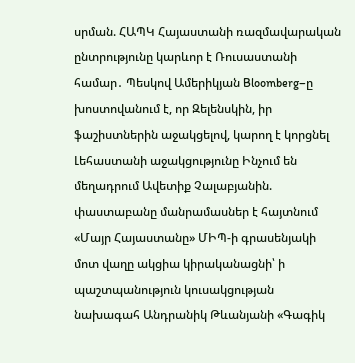սրման. ՀԱՊԿ Հայաստանի ռազմավարական ընտրությունը կարևոր է Ռուսաստանի համար․ Պեսկով Ամերիկյան Bloomberg–ը խոստովանում է, որ Զելենսկին, իր ֆաշիստներին աջակցելով, կարող է կորցնել Լեհաստանի աջակցությունը Ինչում են մեղադրում Ավետիք Չալաբյանին. փաստաբանը մանրամասներ է հայտնում «Մայր Հայաստանը» ՄԻՊ-ի գրասենյակի մոտ վաղը ակցիա կիրականացնի՝ ի պաշտպանություն կուսակցության նախագահ Անդրանիկ Թևանյանի «Գագիկ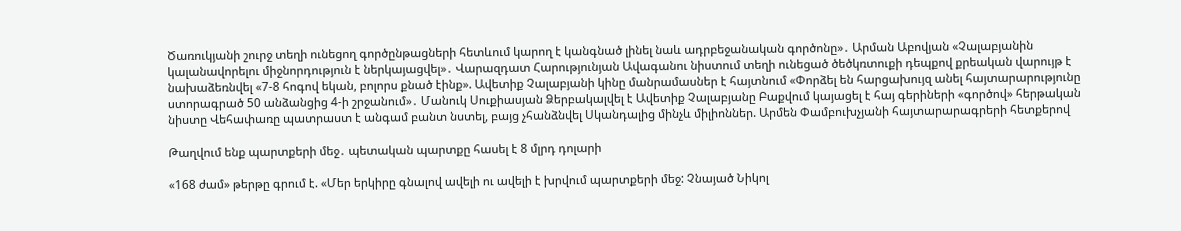Ծառուկյանի շուրջ տեղի ունեցող գործընթացների հետևում կարող է կանգնած լինել նաև ադրբեջանական գործոնը»․ Արման Աբովյան «Չալաբյանին կալանավորելու միջնորդություն է ներկայացվել»․ Վարազդատ Հարությունյան Ավագանու նիստում տեղի ունեցած ծեծկռտուքի դեպքով քրեական վարույթ է նախաձեռնվել «7-8 հոգով եկան, բոլորս քնած էինք». Ավետիք Չալաբյանի կինը մանրամասներ է հայտնում «Փորձել են հարցախույզ անել հայտարարությունը ստորագրած 50 անձանցից 4-ի շրջանում»․ Մանուկ Սուքիասյան Ձերբակալվել է Ավետիք Չալաբյանը Բաքվում կայացել է հայ գերիների «գործով» հերթական նիստը Վեհափառը պատրաստ է անգամ բանտ նստել, բայց չհանձնվել Սկանդալից մինչև միլիոններ. Արմեն Փամբուխչյանի հայտարարագրերի հետքերով

Թաղվում ենք պարտքերի մեջ․ պետական պարտքը հասել է 8 մլրդ դոլարի

«168 ժամ» թերթը գրում է. «Մեր երկիրը գնալով ավելի ու ավելի է խրվում պարտքերի մեջ: Չնայած Նիկոլ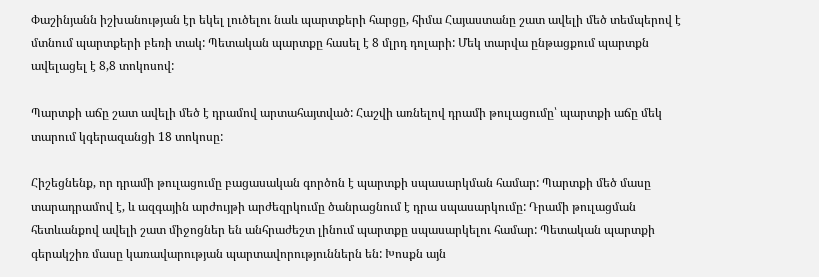Փաշինյանն իշխանության էր եկել լուծելու նաև պարտքերի հարցը, հիմա Հայաստանը շատ ավելի մեծ տեմպերով է մտնում պարտքերի բեռի տակ: Պետական պարտքը հասել է 8 մլրդ դոլարի: Մեկ տարվա ընթացքում պարտքն ավելացել է 8,8 տոկոսով:

Պարտքի աճը շատ ավելի մեծ է դրամով արտահայտված: Հաշվի առնելով դրամի թուլացումը՝ պարտքի աճը մեկ տարում կգերազանցի 18 տոկոսը:

Հիշեցնենք, որ դրամի թուլացումը բացասական գործոն է պարտքի սպասարկման համար: Պարտքի մեծ մասը տարադրամով է, և ազգային արժույթի արժեզրկումը ծանրացնում է դրա սպասարկումը: Դրամի թուլացման հետևանքով ավելի շատ միջոցներ են անհրաժեշտ լինում պարտքը սպասարկելու համար: Պետական պարտքի գերակշիռ մասը կառավարության պարտավորություններն են: Խոսքն այն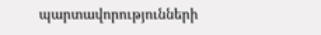պարտավորությունների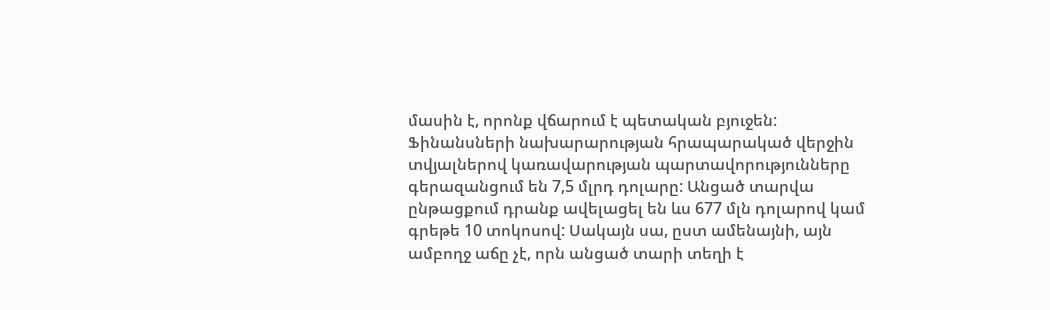մասին է, որոնք վճարում է պետական բյուջեն: Ֆինանսների նախարարության հրապարակած վերջին տվյալներով կառավարության պարտավորությունները գերազանցում են 7,5 մլրդ դոլարը: Անցած տարվա ընթացքում դրանք ավելացել են ևս 677 մլն դոլարով կամ գրեթե 10 տոկոսով: Սակայն սա, ըստ ամենայնի, այն ամբողջ աճը չէ, որն անցած տարի տեղի է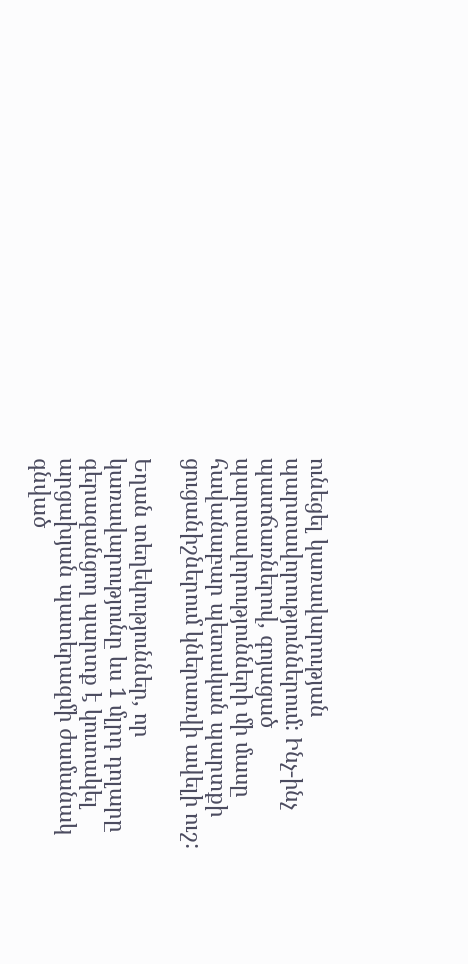ունեցել կառավարության պարտավորություններում: Ինչ-ինչ պատճառներով, գոյացած պարտավորությունների մի մասը հավանաբար պետական պարտքի ցուցանիշներում կներառվի ավելի ուշ:

Եղան տեղեկություններ, որ կառավարությունը ևս 1 մլրդ դոլարը գերազանցող պարտք է կուտակել արցախյան պատերազմի ժամանակ գնված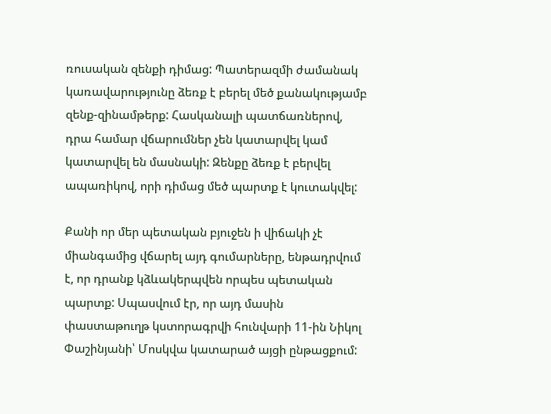ռուսական զենքի դիմաց: Պատերազմի ժամանակ կառավարությունը ձեռք է բերել մեծ քանակությամբ զենք-զինամթերք: Հասկանալի պատճառներով, դրա համար վճարումներ չեն կատարվել կամ կատարվել են մասնակի: Զենքը ձեռք է բերվել ապառիկով, որի դիմաց մեծ պարտք է կուտակվել:

Քանի որ մեր պետական բյուջեն ի վիճակի չէ միանգամից վճարել այդ գումարները, ենթադրվում է, որ դրանք կձևակերպվեն որպես պետական պարտք: Սպասվում էր, որ այդ մասին փաստաթուղթ կստորագրվի հունվարի 11-ին Նիկոլ Փաշինյանի՝ Մոսկվա կատարած այցի ընթացքում: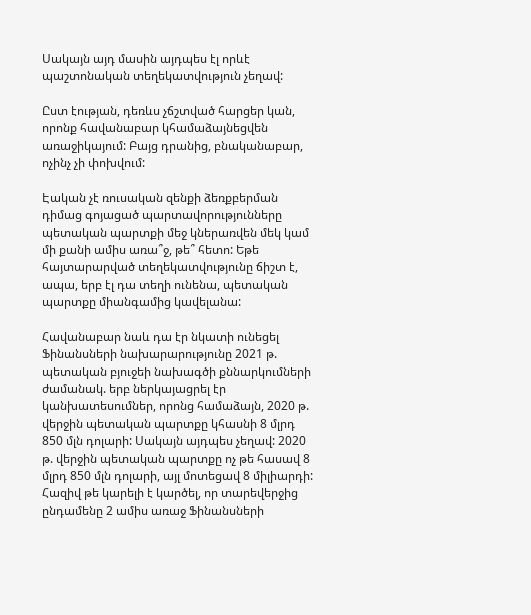Սակայն այդ մասին այդպես էլ որևէ պաշտոնական տեղեկատվություն չեղավ:

Ըստ էության, դեռևս չճշտված հարցեր կան, որոնք հավանաբար կհամաձայնեցվեն առաջիկայում: Բայց դրանից, բնականաբար, ոչինչ չի փոխվում:

Էական չէ ռուսական զենքի ձեռքբերման դիմաց գոյացած պարտավորությունները պետական պարտքի մեջ կներառվեն մեկ կամ մի քանի ամիս առա՞ջ, թե՞ հետո: Եթե հայտարարված տեղեկատվությունը ճիշտ է, ապա, երբ էլ դա տեղի ունենա, պետական պարտքը միանգամից կավելանա:

Հավանաբար նաև դա էր նկատի ունեցել Ֆինանսների նախարարությունը 2021 թ. պետական բյուջեի նախագծի քննարկումների ժամանակ. երբ ներկայացրել էր կանխատեսումներ, որոնց համաձայն, 2020 թ. վերջին պետական պարտքը կհասնի 8 մլրդ 850 մլն դոլարի: Սակայն այդպես չեղավ: 2020 թ. վերջին պետական պարտքը ոչ թե հասավ 8 մլրդ 850 մլն դոլարի, այլ մոտեցավ 8 միլիարդի: Հազիվ թե կարելի է կարծել, որ տարեվերջից ընդամենը 2 ամիս առաջ Ֆինանսների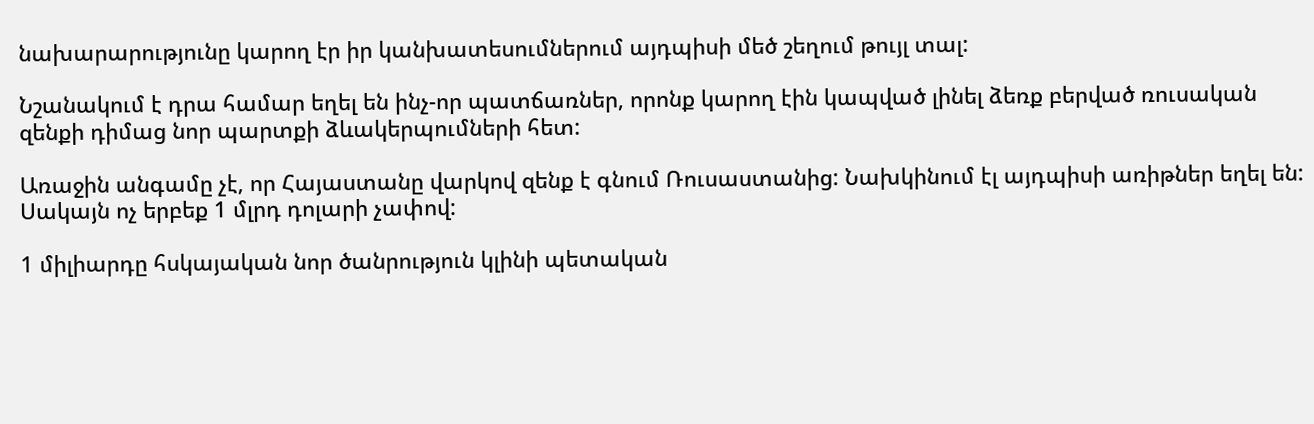նախարարությունը կարող էր իր կանխատեսումներում այդպիսի մեծ շեղում թույլ տալ:

Նշանակում է դրա համար եղել են ինչ-որ պատճառներ, որոնք կարող էին կապված լինել ձեռք բերված ռուսական զենքի դիմաց նոր պարտքի ձևակերպումների հետ:

Առաջին անգամը չէ, որ Հայաստանը վարկով զենք է գնում Ռուսաստանից: Նախկինում էլ այդպիսի առիթներ եղել են: Սակայն ոչ երբեք 1 մլրդ դոլարի չափով:

1 միլիարդը հսկայական նոր ծանրություն կլինի պետական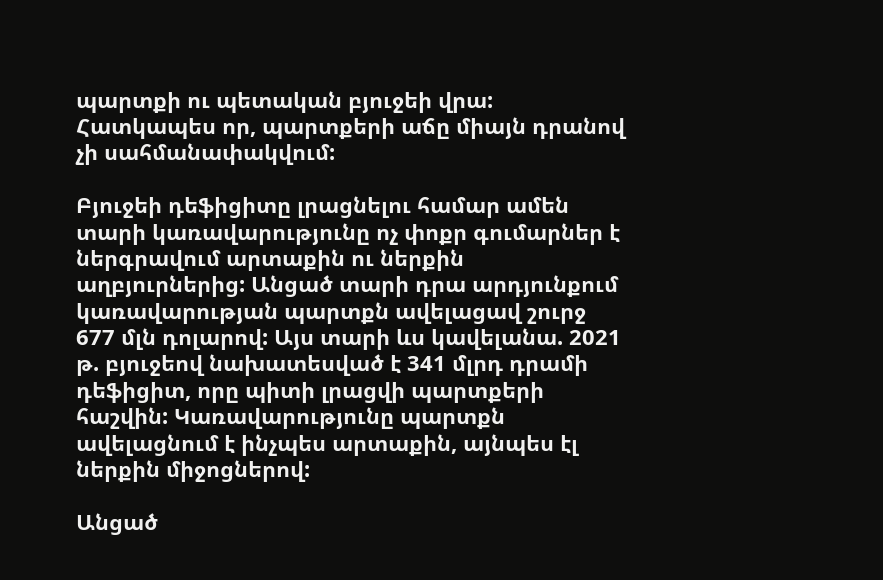պարտքի ու պետական բյուջեի վրա: Հատկապես որ, պարտքերի աճը միայն դրանով չի սահմանափակվում:

Բյուջեի դեֆիցիտը լրացնելու համար ամեն տարի կառավարությունը ոչ փոքր գումարներ է ներգրավում արտաքին ու ներքին աղբյուրներից: Անցած տարի դրա արդյունքում կառավարության պարտքն ավելացավ շուրջ 677 մլն դոլարով: Այս տարի ևս կավելանա. 2021 թ. բյուջեով նախատեսված է 341 մլրդ դրամի դեֆիցիտ, որը պիտի լրացվի պարտքերի հաշվին: Կառավարությունը պարտքն ավելացնում է ինչպես արտաքին, այնպես էլ ներքին միջոցներով:

Անցած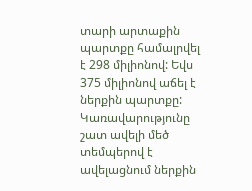տարի արտաքին պարտքը համալրվել է 298 միլիոնով: Եվս 375 միլիոնով աճել է ներքին պարտքը: Կառավարությունը շատ ավելի մեծ տեմպերով է ավելացնում ներքին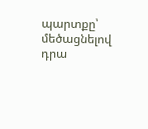պարտքը՝ մեծացնելով դրա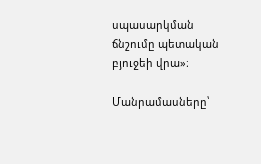սպասարկման ճնշումը պետական բյուջեի վրա»։

Մանրամասները՝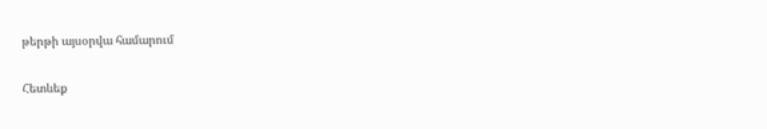թերթի այսօրվա համարում

Հետևեք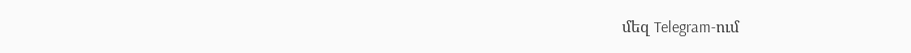մեզ Telegram-ում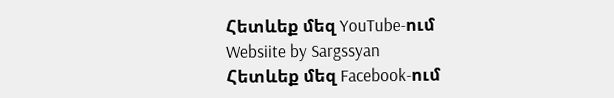Հետևեք մեզ YouTube-ում
Websiite by Sargssyan
Հետևեք մեզ Facebook-ում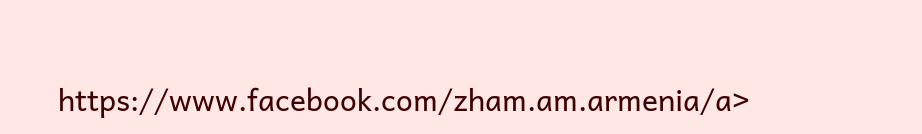https://www.facebook.com/zham.am.armenia/a>